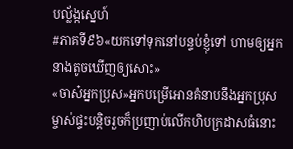បល្ល័ង្កស្នេហ៍
#ភាគទី៩៦«យកទៅទុកនៅបន្ទប់ខ្ញុំទៅ ហាមឲ្យអ្នកនាងតូចឃើញឲ្យសោះ»
«ចាស៎អ្នកប្រុស»អ្នកបម្រើអោនគំនាបនឹងអ្នកប្រុសម្ចាស់ផ្ទះបន្តិចរួចក៏ប្រញាប់លើកហិបក្រដាសធំនោះ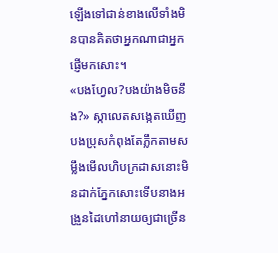ឡើងទៅជាន់ខាងលើទាំងមិនបានគិតថាអ្នកណាជាអ្នកផ្ញើមកសោះ។
«បងហ្វែល?បងយ៉ាងមិចនឹង?» ស្កាលេតសង្កេតឃើញបងប្រុសកំពុងតែភ្លឹកតាមសម្លឹងមើលហិបក្រដាសនោះមិនដាក់ភ្នែកសោះទើបនាងអង្រួនដៃហៅនាយឲ្យជាច្រើន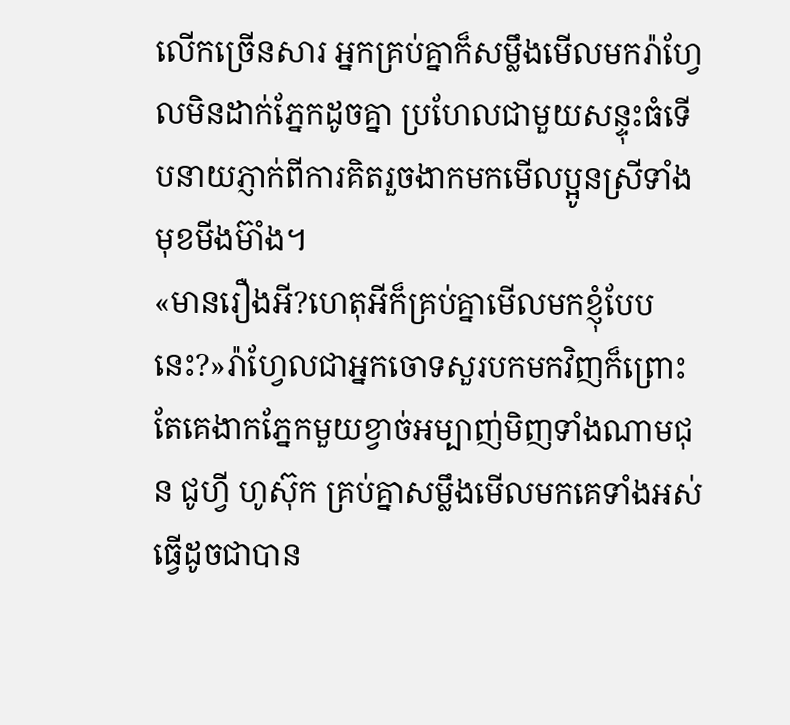លើកច្រើនសារ អ្នកគ្រប់គ្នាក៏សម្លឹងមើលមករ៉ាហ្វែលមិនដាក់ភ្នែកដូចគ្នា ប្រហែលជាមួយសន្ទុះធំទើបនាយភ្ញាក់ពីការគិតរួចងាកមកមើលប្អូនស្រីទាំងមុខមីងម៊ាំង។
«មានរឿងអី?ហេតុអីក៏គ្រប់គ្នាមើលមកខ្ញុំបែបនេះ?»រ៉ាហ្វែលជាអ្នកចោទសួរបកមកវិញក៏ព្រោះតែគេងាកភ្នែកមួយខ្វាច់អម្បាញ់មិញទាំងណាមជុន ជូហ្វី ហូស៊ុក គ្រប់គ្នាសម្លឹងមើលមកគេទាំងអស់ធ្វើដូចជាបាន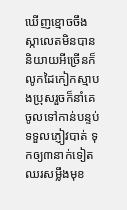ឃើញខ្មោចចឹង ស្កាលេតមិនបាននិយាយអីច្រើនក៏លូកដៃកៀកស្មាបងប្រុសរួចក៏នាំគេចូលទៅកាន់បន្ទប់ទទួលភ្ញៀវបាត់ ទុកឲ្យ៣នាក់ទៀតឈរសម្លឹងមុខ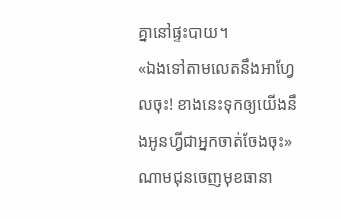គ្នានៅផ្ទះបាយ។
«ឯងទៅតាមលេតនឹងអាហ្វែលចុះ! ខាងនេះទុកឲ្យយើងនឹងអូនហ្វីជាអ្នកចាត់ចែងចុះ»ណាមជុនចេញមុខធានា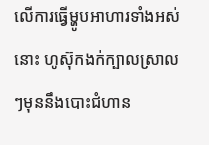លើការធ្វើម្ហូបអាហារទាំងអស់នោះ ហូស៊ុកងក់ក្បាលស្រាលៗមុននឹងបោះជំហាន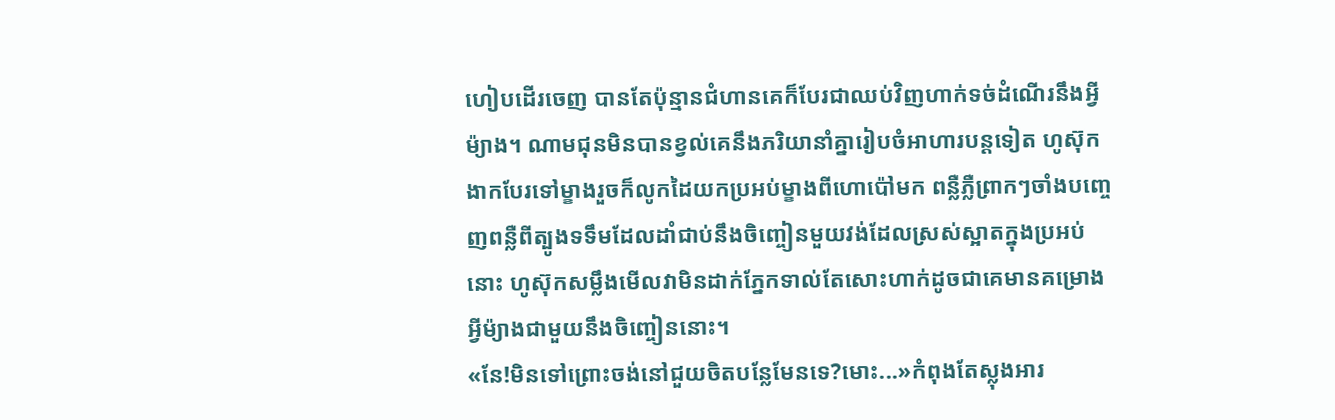ហៀបដើរចេញ បានតែប៉ុន្មានជំហានគេក៏បែរជាឈប់វិញហាក់ទច់ដំណើរនឹងអ្វីម៉្យាង។ ណាមជុនមិនបានខ្វល់គេនឹងភរិយានាំគ្នារៀបចំអាហារបន្តទៀត ហូស៊ុកងាកបែរទៅម្ខាងរួចក៏លូកដៃយកប្រអប់ម្ខាងពីហោប៉ៅមក ពន្លឺភ្លឺព្រាកៗចាំងបញ្ចេញពន្លឺពីត្បូងទទឹមដែលដាំជាប់នឹងចិញ្ចៀនមួយវង់ដែលស្រស់ស្អាតក្នុងប្រអប់នោះ ហូស៊ុកសម្លឹងមើលវាមិនដាក់ភ្នែកទាល់តែសោះហាក់ដូចជាគេមានគម្រោងអ្វីម៉្យាងជាមួយនឹងចិញ្ចៀននោះ។
«នែ!មិនទៅព្រោះចង់នៅជួយចិតបន្លែមែនទេ?មោះ...»កំពុងតែស្លុងអារ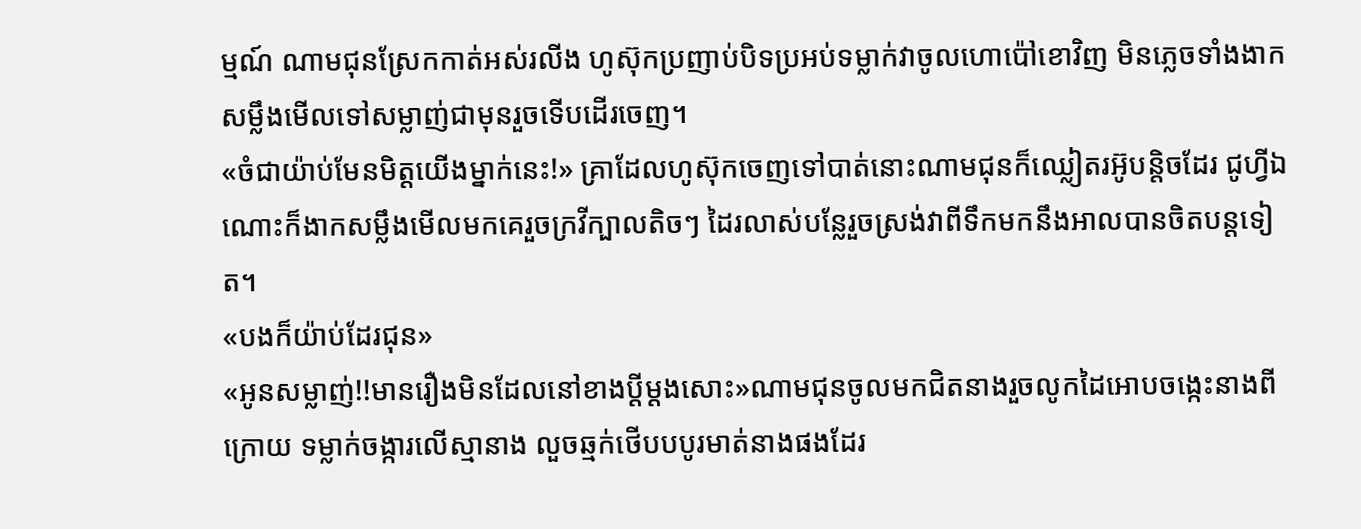ម្មណ៍ ណាមជុនស្រែកកាត់អស់រលីង ហូស៊ុកប្រញាប់បិទប្រអប់ទម្លាក់វាចូលហោប៉ៅខោវិញ មិនភ្លេចទាំងងាកសម្លឹងមើលទៅសម្លាញ់ជាមុនរួចទើបដើរចេញ។
«ចំជាយ៉ាប់មែនមិត្តយើងម្នាក់នេះ!» គ្រាដែលហូស៊ុកចេញទៅបាត់នោះណាមជុនក៏ឈ្លៀតរអ៊ូបន្តិចដែរ ជូហ្វីឯណោះក៏ងាកសម្លឹងមើលមកគេរួចក្រវីក្បាលតិចៗ ដៃរលាស់បន្លែរួចស្រង់វាពីទឹកមកនឹងអាលបានចិតបន្តទៀត។
«បងក៏យ៉ាប់ដែរជុន»
«អូនសម្លាញ់!!មានរឿងមិនដែលនៅខាងប្ដីម្ដងសោះ»ណាមជុនចូលមកជិតនាងរួចលូកដៃអោបចង្កេះនាងពីក្រោយ ទម្លាក់ចង្ការលើស្មានាង លួចឆ្មក់ថើបបបូរមាត់នាងផងដែរ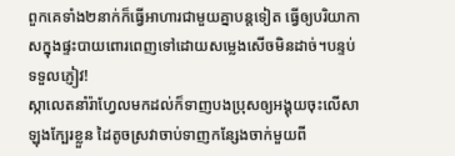ពួកគេទាំង២នាក់ក៏ធ្វើអាហារជាមួយគ្នាបន្តទៀត ធ្វើឲ្យបរិយាកាសក្នុងផ្ទះបាយពោរពេញទៅដោយសម្លេងសើចមិនដាច់។បន្ទប់ទទួលភ្ញៀវ!
ស្កាលេតនាំរ៉ាហ្វែលមកដល់ក៏ទាញបងប្រុសឲ្យអង្គុយចុះលើសាឡុងក្បែរខ្លួន ដៃតូចស្រវាចាប់ទាញកន្សែងចាក់មួយពី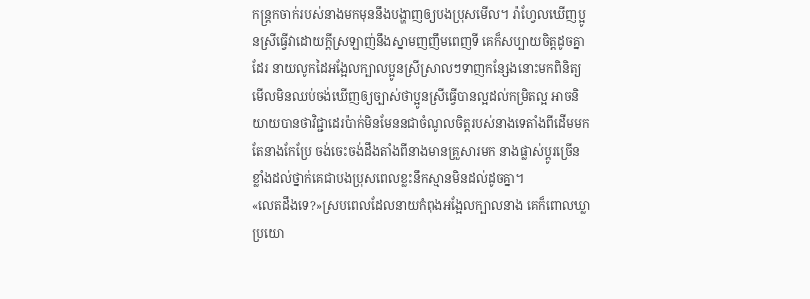កន្ត្រកចាក់របស់នាងមកមុននឹងបង្ហាញឲ្យបងប្រុសមើល។ រ៉ាហ្វែលឃើញប្អូនស្រីធ្វើវាដោយក្ដីស្រឡាញ់នឹងស្នាមញញឹមពេញទី គេក៏សប្បាយចិត្តដូចគ្នាដែរ នាយលូកដៃអង្អែលក្បាលប្អូនស្រីស្រាលៗទាញកន្សែងនោះមកពិនិត្យមើលមិនឈប់ចង់ឃើញឲ្យច្បាស់ថាប្អូនស្រីធ្វើបានល្អដល់កម្រិតល្អ អាចនិយាយបានថាវិជ្ជាដេរប៉ាក់មិនមែននជាចំណូលចិត្តរបស់នាងទេតាំងពីដើមមកតែនាងកែប្រែ ចង់ចេះចង់ដឹងតាំងពីនាងមានគ្រួសារមក នាងផ្លាស់ប្ដូរច្រើនខ្លាំងដល់ថ្នាក់គេជាបងប្រុសពេលខ្លះនឹកស្មានមិនដល់ដូចគ្នា។
«លេតដឹងទេ?»ស្របពេលដែលនាយកំពុងអង្អែលក្បាលនាង គេក៏ពោលឃ្លាប្រយោ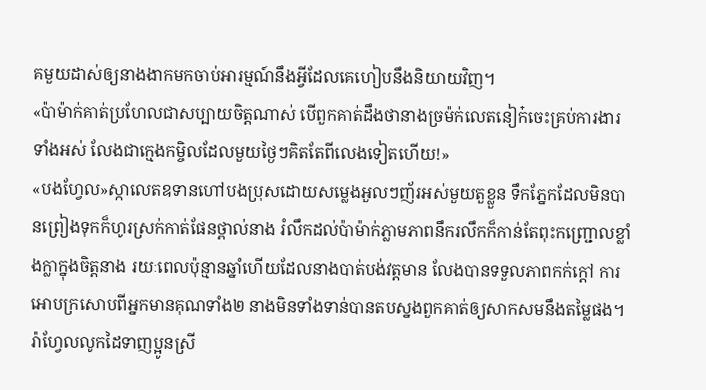គមួយដាស់ឲ្យនាងងាកមកចាប់អារម្មណ៍នឹងអ្វីដែលគេហៀបនឹងនិយាយវិញ។
«ប៉ាម៉ាក់គាត់ប្រហែលជាសប្បាយចិត្តណាស់ បើពួកគាត់ដឹងថានាងច្រម៉ក់លេតនៀក៎ចេះគ្រប់ការងារទាំងអស់ លែងជាក្មេងកម្ចិលដែលមួយថ្ងៃៗគិតតែពីលេងទៀតហើយ!»
«បងហ្វែល»ស្កាលេតឧទានហៅបងប្រុសដោយសម្លេងអួលៗញ័រអស់មួយតួខ្លួន ទឹកភ្នែកដែលមិនបានព្រៀងទុកក៏ហូរស្រក់កាត់ផែនថ្ពាល់នាង រំលឹកដល់ប៉ាម៉ាក់ភ្លាមភាពនឹករលឹកក៏កាន់តែពុះកញ្ជ្រោលខ្លាំងក្លាក្នុងចិត្តនាង រយៈពេលប៉ុន្មានឆ្នាំហើយដែលនាងបាត់បង់វត្តមាន លែងបានទទួលភាពកក់ក្ដៅ ការអោបក្រសោបពីអ្នកមានគុណទាំង២ នាងមិនទាំងទាន់បានតបស្នងពួកគាត់ឲ្យសាកសមនឹងតម្លៃផង។ រ៉ាហ្វែលលូកដៃទាញប្អូនស្រី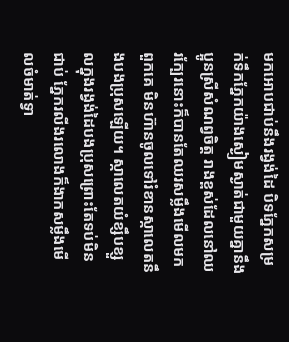មកអោបជាប់នឹងរង្វង់ដៃ បិទភ្នែកសម្រក់ទឹកភ្នែកយ៉ាងស្ងៀមស្ងាត់ជាមួយគ្នានឹងប្អូនស្រីសំណព្វចិត្ត រាងខ្ពស់ដែលនៅឈរក្បែរនោះក៏បានតែឈរសម្លឹងមើលមកពួកគេ មិនហ៊ានចូលទៅរំខានស្កាលេតនឹងបងប្រុសឡើយ។ ស្កាលេតយំខ្សឹបខ្សួលក្នុងរង្វង់ដៃបងប្រុសព្រោះតែទប់មិនជាប់ ភ្នែករលីងរលោងក៏ងាកសម្លឹងមើលចំមាត់ទ្វា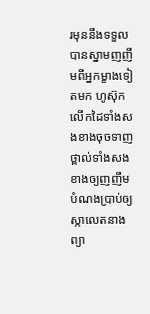រមុននឹងទទួលបានស្នាមញញឹមពីអ្នកម្ខាងទៀតមក ហូស៊ុកលើកដៃទាំងសងខាងចុចទាញថ្ពាល់ទាំងសងខាងឲ្យញញឹមបំណងប្រាប់ឲ្យស្កាលេតនាងព្យា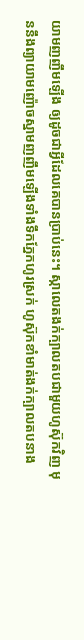យាមញញឹមឡើង ឲ្យដូចជាអ្វីដែលគេបានប្រាប់នេះ។ ស្កាលេតងក់ក្បាលតបជាមួយហូស៊ុកវិញ មុននឹងព្យាយាមញ៉ោចស្នាមញញឹមឡើងទាំងទឹកភ្នែកហូរស្រក់ ហូស៊ុកខាំមាត់ងក់ក្បាលតបនាង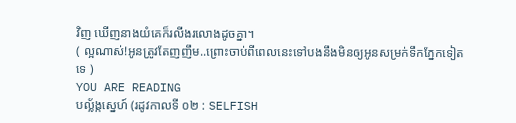វិញ ឃើញនាងយំគេក៏រលីងរលោងដូចគ្នា។
( ល្អណាស់!អូនត្រូវតែញញឹម..ព្រោះចាប់ពីពេលនេះទៅបងនឹងមិនឲ្យអូនសម្រក់ទឹកភ្នែកទៀតទេ )
YOU ARE READING
បល្ល័ង្កស្នេហ៍ (រដូវកាលទី ០២ : SELFISH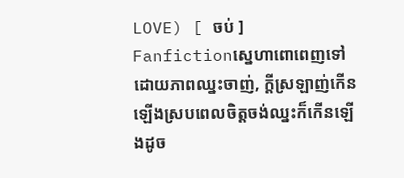LOVE) [ ចប់ ]
Fanfictionស្នេហាពោពេញទៅដោយភាពឈ្នះចាញ់, ក្តីស្រឡាញ់កើនឡើងស្របពេលចិត្តចង់ឈ្នះក៏កើនឡើងដូច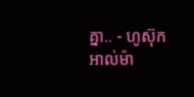គ្នា.. - ហូស៊ុក អាល់ម៉ា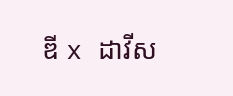ឌី x ដាវីស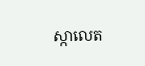ស្កាលេត